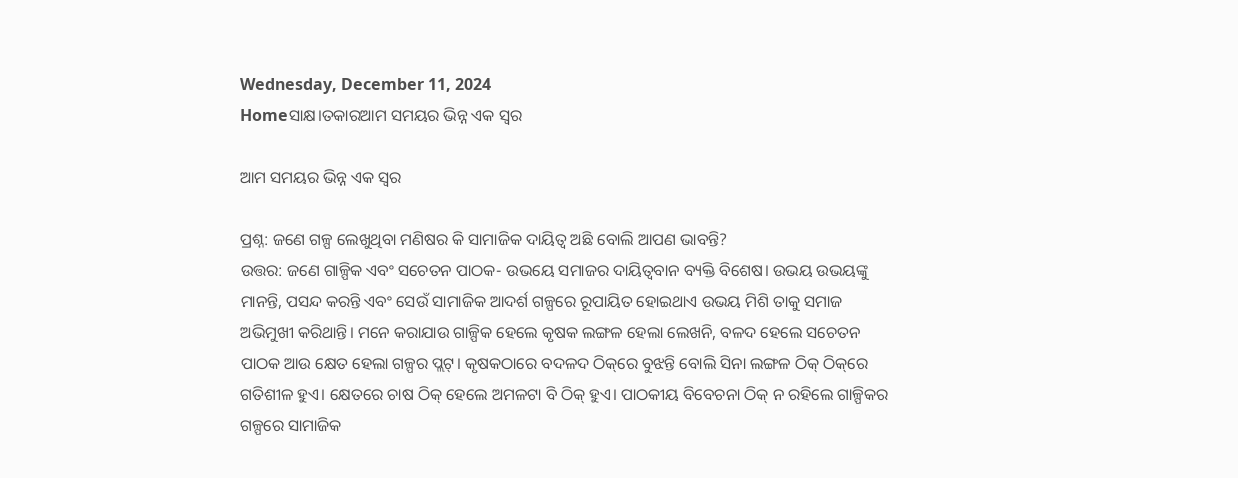Wednesday, December 11, 2024
Homeସାକ୍ଷ।ତକାରଆମ ସମୟର ଭିନ୍ନ ଏକ ସ୍ଵର

ଆମ ସମୟର ଭିନ୍ନ ଏକ ସ୍ଵର

ପ୍ରଶ୍ନ: ଜଣେ ଗଳ୍ପ ଲେଖୁଥିବା ମଣିଷର କି ସାମାଜିକ ଦାୟିତ୍ବ ଅଛି ବୋଲି ଆପଣ ଭାବନ୍ତି?
ଉତ୍ତର: ଜଣେ ଗାଳ୍ପିକ ଏବଂ ସଚେତନ ପାଠକ- ଉଭୟେ ସମାଜର ଦାୟିତ୍ବବାନ ବ୍ୟକ୍ତି ବିଶେଷ। ଉଭୟ ଉଭୟଙ୍କୁ ମାନନ୍ତି, ପସନ୍ଦ କରନ୍ତି ଏବଂ ସେଉଁ ସାମାଜିକ ଆଦର୍ଶ ଗଳ୍ପରେ ରୂପାୟିତ ହୋଇଥାଏ ଉଭୟ ମିଶି ତାକୁ ସମାଜ ଅଭିମୁଖୀ କରିଥାନ୍ତି। ମନେ କରାଯାଉ ଗାଳ୍ପିକ ହେଲେ କୃଷକ ଲଙ୍ଗଳ ହେଲା ଲେଖନି, ବଳଦ ହେଲେ ସଚେତନ ପାଠକ ଆଉ କ୍ଷେତ ହେଲା ଗଳ୍ପର ପ୍ଲଟ୍‌। କୃଷକଠାରେ ବଦଳଦ ଠିକ୍‌ରେ ବୁଝନ୍ତି ବୋଲି ସିନା ଲଙ୍ଗଳ ଠିକ୍‌ ଠିକ୍‌ରେ ଗତିଶୀଳ ହୁଏ। କ୍ଷେତରେ ଚାଷ ଠିକ୍‌ ହେଲେ ଅମଳଟା ବି ଠିକ୍‌ ହୁଏ। ପାଠକୀୟ ବିବେଚନା ଠିକ୍‌ ନ ରହିଲେ ଗାଳ୍ପିକର ଗଳ୍ପରେ ସାମାଜିକ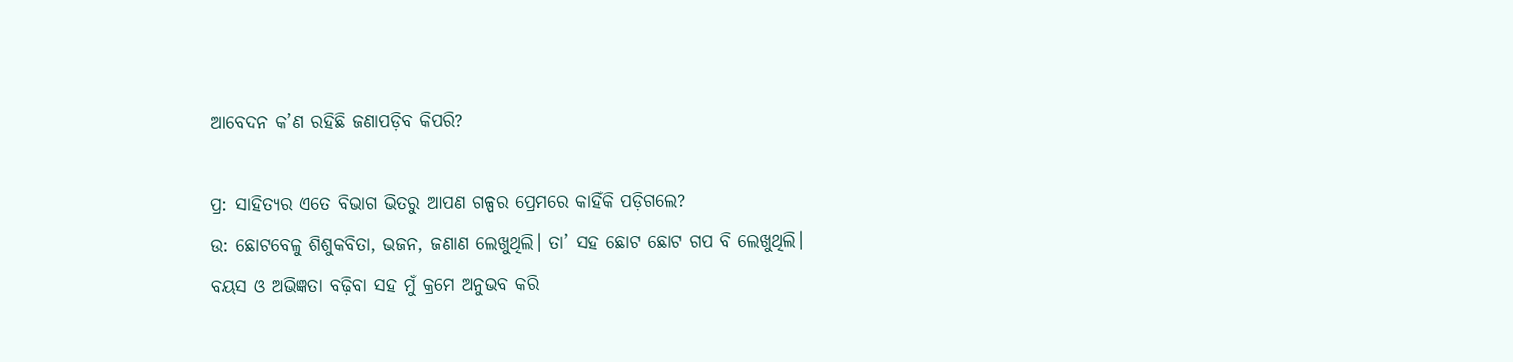ଆବେଦନ କ’ଣ ରହିଛି ଜଣାପଡ଼ିବ କିପରି?

ପ୍ର: ସାହିତ୍ୟର ଏତେ‌ ବିଭାଗ ଭିତରୁ ଆପଣ ଗଳ୍ପର ପ୍ରେମରେ କାହିଁକି ପଡ଼ିଗଲେ?
ଉ: ଛୋଟବେଳୁ ଶିଶୁକବିତା, ଭଜନ, ଜଣାଣ ଲେଖୁଥିଲି। ତା’ ସହ ଛୋଟ ଛୋଟ ଗପ ବି ଲେଖୁଥିଲି। ବୟସ ଓ ଅଭିଜ୍ଞତା ବଢ଼ିବା ସହ ମୁଁ କ୍ରମେ ଅନୁଭବ କରି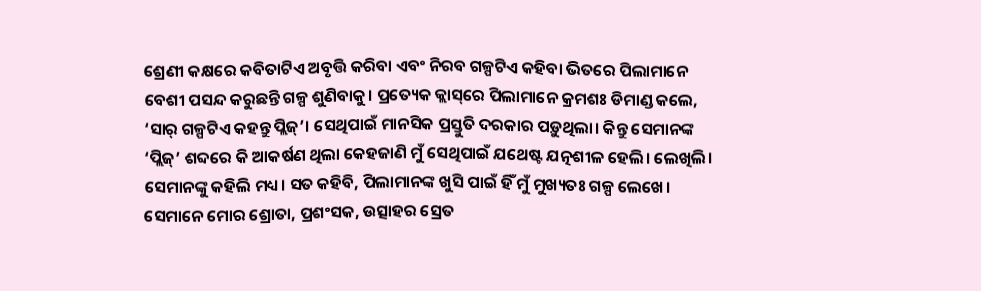ଶ୍ରେଣୀ କକ୍ଷରେ କବିତାଟିଏ ଅବୃତ୍ତି କରିବା ଏବଂ ନିରବ ଗଳ୍ପଟିଏ କହିବା ଭିତରେ ପିଲାମାନେ ବେଶୀ ପସନ୍ଦ କରୁଛନ୍ତି ଗଳ୍ପ ଶୁଣିବାକୁ। ପ୍ରତ୍ୟେକ କ୍ଲାସ୍‌ରେ ପିଲାମାନେ କ୍ରମଶଃ ଡିମାଣ୍ଡ କଲେ, ‘ସାର୍‌ ଗଳ୍ପଟିଏ କହନ୍ତୁ ପ୍ଲିଜ୍‌’। ସେଥିପାଇଁ ମାନସିକ ପ୍ରସ୍ତୁତି ଦରକାର ପଡ଼ୁଥିଲା। କିନ୍ତୁ ସେମାନଙ୍କ ‘ପ୍ଲିଜ୍‌’ ଶବ୍ଦରେ କି ଆକର୍ଷଣ ଥିଲା କେହଜାଣି ମୁଁ ସେଥିପାଇଁ ଯଥେଷ୍ଟ ଯତ୍ନଶୀଳ ହେଲି। ଲେଖିଲି। ସେମାନଙ୍କୁ କହିଲି ମଧ୍ୟ। ସତ କହିବି, ପିଲାମାନଙ୍କ ଖୁସି ପାଇଁ ହିଁ ମୁଁ ମୁଖ୍ୟତଃ ଗଳ୍ପ ଲେଖେ। ସେମାନେ ମୋର ଶ୍ରୋତା, ପ୍ରଶଂସକ, ଉତ୍ସାହର ସ୍ରେତ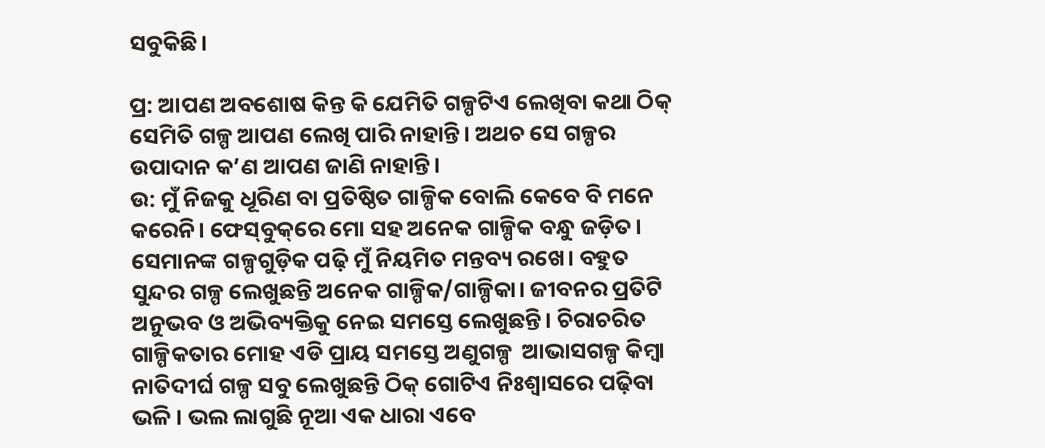ସବୁକିଛି।

ପ୍ର: ଆପଣ ଅବଶୋଷ କିନ୍ତ କି ଯେମିତି ଗଳ୍ପଟିଏ ଲେଖିବା କଥା ଠିକ୍‌ ସେମିତି ଗଳ୍ପ ଆପଣ ଲେଖି ପାରି ନାହାନ୍ତି। ଅଥଚ ସେ ଗଳ୍ପର ଉପାଦାନ କ’ଣ ଆପଣ ଜାଣି ନାହାନ୍ତି।
ଉ: ମୁଁ ନିଜକୁ ଧୂରିଣ ବା ପ୍ରତିଷ୍ଠିତ ଗାଳ୍ପିକ ବୋଲି କେବେ ବି ମନେ କରେନି। ଫେସ୍‌ବୁକ୍‌ରେ ମୋ ସହ ‌ଅନେକ ଗାଳ୍ପିକ ବନ୍ଧୁ ଜଡ଼ିତ। ସେମାନଙ୍କ ଗଳ୍ପଗୁଡ଼ିକ ପଢ଼ି ମୁଁ ନିୟମିତ ମନ୍ତବ୍ୟ ରଖେ। ବହୁତ ସୁନ୍ଦର ଗଳ୍ପ ଲେଖୁଛନ୍ତି ଅନେକ ଗାଳ୍ପିକ/ଗାଳ୍ପିକା। ଜୀବନର ପ୍ରତିଟି ଅନୁଭବ ଓ ଅଭିବ୍ୟକ୍ତିକୁ ନେଇ ସମସ୍ତେ ଲେଖୁଛନ୍ତି। ଚିରାଚରିତ ଗାଳ୍ପିକତାର ମୋହ ଏଡି ପ୍ରାୟ ସମସ୍ତେ ଅଣୁଗଳ୍ପ  ଆଭାସଗଳ୍ପ କିମ୍ବା ନାତିଦୀର୍ଘ ଗଳ୍ପ ସବୁ ଲେଖୁଛନ୍ତି ଠିକ୍ ଗୋଟିଏ ନିଃଶ୍ୱାସରେ ପଢ଼ିବା ଭଳି । ଭଲ ଲାଗୁଛି ନୂଆ ଏକ ଧାରା ଏବେ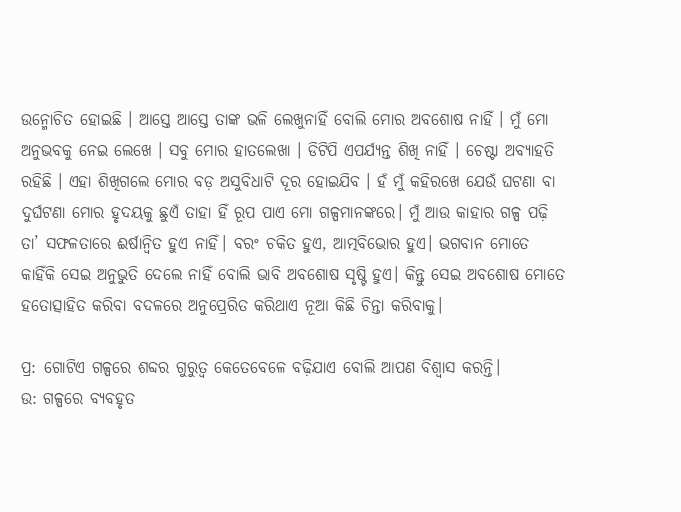ଉନ୍ମୋଚିତ ହୋଇଛି । ଆସ୍ତେ ଆସ୍ତେ ତାଙ୍କ ଭଳି ଲେଖୁନାହିଁ ବୋଲି ମୋର ଅବଶୋଷ ନାହିଁ । ମୁଁ ମୋ ଅନୁଭବକୁ ନେଇ ଲେଖେ । ସବୁ ମୋର ହାତଲେଖା । ଡିଟିପି ଏପର୍ଯ୍ୟନ୍ତ ଶିଖି ନାହିଁ । ଚେଷ୍ଟା ଅବ୍ୟାହତି ରହିଛି । ଏହା ଶିଖିଗଲେ ମୋର ବଡ଼ ଅସୁବିଧାଟି ଦୂର ହୋଇଯିବ । ହଁ ମୁଁ କହିରଖେ ଯେଉଁ ଘଟଣା ବା ଦୁର୍ଘଟଣା ମୋର ହୃଦୟକୁ ଛୁଏଁ ତାହା ହିଁ ରୂପ ପାଏ ମୋ ଗଳ୍ପମାନଙ୍କରେ। ମୁଁ ଆଉ କାହାର ଗଳ୍ପ ପଢ଼ି ତା’ ସଫଳତାରେ ଈର୍ଷାନ୍ୱିତ ହୁଏ ନାହିଁ। ବରଂ ଚକିତ ହୁଏ, ଆତ୍ମବିଭୋର ହୁଏ। ଭଗବାନ ମୋତେ କାହିଁକି ସେଇ ଅନୁଭୁତି ଦେଲେ ନାହିଁ ବୋଲି ଭାବି ଅବଶୋଷ ସୃଷ୍ଟି ହୁଏ। କିନ୍ତୁ ସେଇ ଅବଶୋଷ ମୋତେ ହତୋତ୍ସାହିତ କରିବା ବଦଳରେ ଅନୁପ୍ରେରିତ କରିଥାଏ ନୂଆ କିଛି ଚିନ୍ତା କରିବାକୁ।

ପ୍ର: ଗୋଟିଏ ଗଳ୍ପରେ ଶବ୍ଦର ଗୁରୁତ୍ବ କେତେବେଳେ ବଢ଼ିଯାଏ ବୋଲି ଆପଣ ବିଶ୍ବାସ କରନ୍ତି।
ଉ: ଗଳ୍ପରେ ବ୍ୟବହୃତ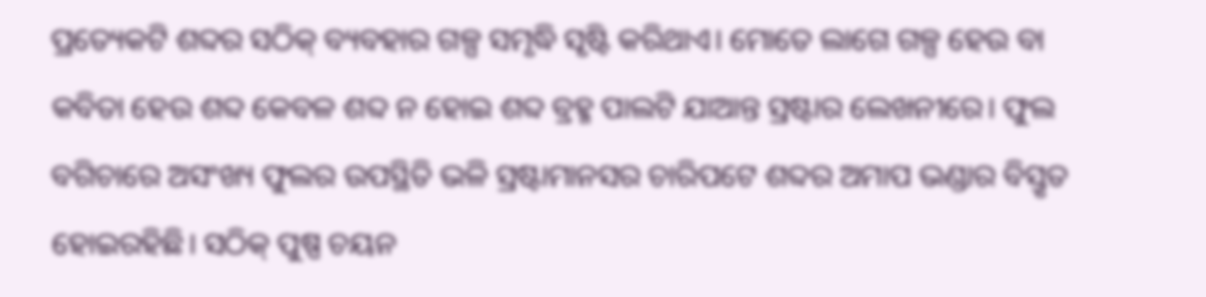ପ୍ରତ୍ୟେକଟି ଶବ୍ଦର ସଠିକ୍ ବ୍ୟବହାର ଗଳ୍ପ ସମୃଦ୍ଧି ସୃଷ୍ଟି କରିଥାଏ। ମୋତେ ଲାଗେ ଗଳ୍ପ ହେଉ ବା କବିତା ହେଉ ଶବ୍ଦ କେବଳ ଶବ୍ଦ ନ ହୋଇ ଶବ୍ଦ ବ୍ରହ୍ମ ପାଲଟି ଯାଆନ୍ତ ସ୍ରଷ୍ଟାର ଲେଖନୀରେ। ଫୁଲ ବଗିଚାରେ ଅସଂଖ୍ୟ ଫୁଲର ଉପସ୍ଥିତି ଭଳି ସ୍ରଷ୍ଟାମାନସର ଚାରିପଟେ ଶବ୍ଦର ଅମାପ ଭଣ୍ଡାର ବିସ୍ତୃତ ହୋଇରହିଛି। ସଠିକ୍ ପୁଷ୍ପ ଚୟନ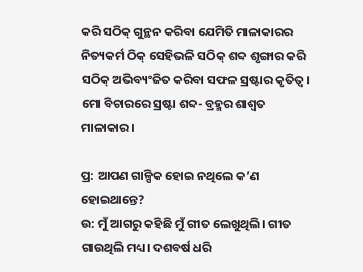କରି ସଠିକ୍ ଗୁନ୍ଥନ କରିବା ଯେମିତି ମାଳାକାରର ନିତ୍ୟକର୍ମ ଠିକ୍ ସେହିଭଳି ସଠିକ୍ ଶବ୍ଦ ଶୃଙ୍ଗାର କରି ସଠିକ୍ ଅଭିବ୍ୟଂଜିତ କରିବା ସଫଳ ସ୍ରଷ୍ଟାର କୃତିତ୍ୱ। ମୋ ବିଚାରରେ ସ୍ରଷ୍ଟା ଶବ୍ଦ- ବ୍ରହ୍ମର ଶାଶ୍ୱତ ମାଳାକାର।

ପ୍ର: ଆପଣ ଗାଳ୍ପିକ ହୋଇ ନଥିଲେ କ’ଣ ହୋଇଥାନ୍ତେ?
ଉ: ମୁଁ ଆଗରୁ କହିଛି ମୁଁ ଗୀତ ଲେଖୁଥିଲି। ଗୀତ ଗାଉଥିଲି ମଧ୍ୟ। ଦଶବର୍ଷ ଧରି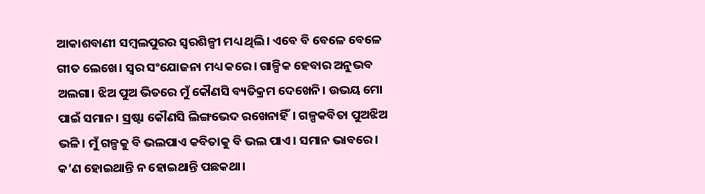ଆକାଶବାଣୀ ସମ୍ବଲପୁରର ସ୍ୱରଶିଳ୍ପୀ ମଧ୍ୟ ଥିଲି। ଏବେ ବି ବେଳେ ବେଳେ ଗୀତ ଲେଖେ। ସ୍ୱର ସଂଯୋଜନା ମଧ୍ୟ କରେ। ଗାଳ୍ପିକ ହେବାର ଅନୁଭବ ଅଲଗା। ଝିଅ ପୁଅ ଭିତରେ ମୁଁ କୌଣସି ବ୍ୟତିକ୍ରମ ଦେଖେନି। ଉଭୟ ମୋ ପାଇଁ ସମାନ। ସ୍ରଷ୍ଟା କୌଣସି ଲିଙ୍ଗଭେଦ ରଖେନାହିଁ। ଗଳ୍ପକବିତା ପୁଅଝିଅ ଭଳି। ମୁଁ ଗଳ୍ପକୁ ବି ଭଲପାଏ କବିତାକୁ ବି ଭଲ ପାଏ। ସମାନ ଭାବରେ। କ’ଣ ହୋଇଥାନ୍ତି ନ ହୋଇଥାନ୍ତି ପଛକଥା।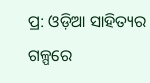ପ୍ର: ଓଡ଼ିଅ‌ା ସାହିତ୍ୟର ଗଳ୍ପରେ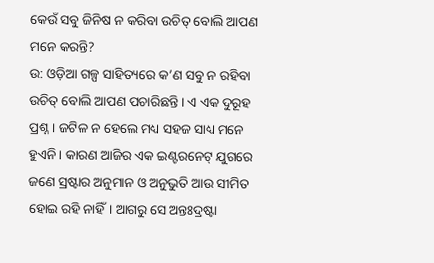କେଉଁ ସବୁ ଜିନିଷ ନ କରିବା ଉଚିତ୍‌ ବୋଲି ଆପଣ ମନେ କରନ୍ତି?
ଉ: ଓଡ଼ିଆ ଗଳ୍ପ ସାହିତ୍ୟରେ କ’ଣ ସବୁ ନ ରହିବା ଉଚିତ୍ ବୋଲି ଆପଣ ପଚାରିଛନ୍ତି। ଏ ଏକ ଦୁରୂହ  ପ୍ରଶ୍ନ। ଜଟିଳ ନ ହେଲେ ମଧ୍ୟ ସହଜ ସାଧ୍ୟ ମନେ ହୁଏନି। କାରଣ ଆଜିର ଏକ ଇଣ୍ଟରନେଟ୍ ଯୁଗରେ ଜଣେ ସ୍ରଷ୍ଟାର ଅନୁମାନ ଓ ଅନୁଭୁତି ଆଉ ସୀମିତ ହୋଇ ରହି ନାହିଁ। ଆଗରୁ ସେ ଅନ୍ତଃଦ୍ରଷ୍ଟା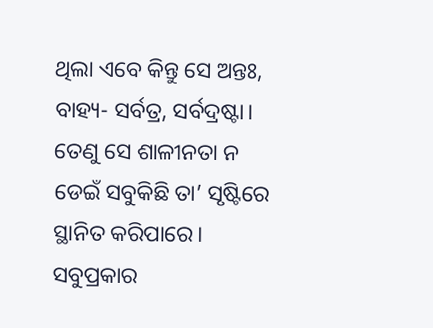ଥିଲା ଏବେ କିନ୍ତୁ ସେ ଅନ୍ତଃ, ବାହ୍ୟ- ସର୍ବତ୍ର, ସର୍ବଦ୍ରଷ୍ଟା। ତେଣୁ ସେ ଶାଳୀନତା ନ ଡେଇଁ ସବୁକିଛି ତା’ ସୃଷ୍ଟିରେ ସ୍ଥାନିତ କରିପାରେ। ସବୁପ୍ରକାର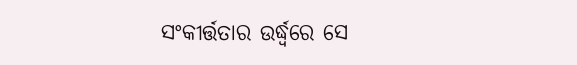ସଂକୀର୍ତ୍ତତାର ଉର୍ଦ୍ଧ୍ୱରେ ସେ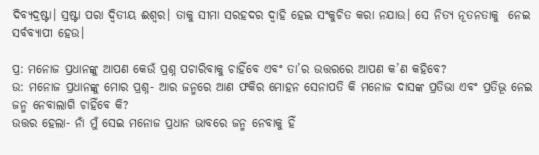ଦିବ୍ୟଦ୍ରଷ୍ଟା। ସ୍ରଷ୍ଟା ପରା ଦ୍ୱିତୀୟ ଈଶ୍ୱର। ତାକୁ ସୀମା ସରହଦର ଦ୍ୱାହି ହେଇ ସଂକୁଚିତ କରା ନଯାଉ। ସେ ନିତ୍ୟ ନୂତନତାକୁ  ନେଇ ସର୍ବବ୍ୟାପୀ ହେଉ।

ପ୍ର: ମନୋଜ ପ୍ରଧାନଙ୍କୁ ଆପଣ କେଉଁ ପ୍ରଶ୍ନ ପଚାରିବାକୁ ଚାହିଁବେ ଏବଂ ତା’ର ଉତ୍ତରରେ ଆପଣ କ’ଣ କହିବେ?
ଉ: ମନୋଜ ପ୍ରଧାନଙ୍କୁ ମୋର ପ୍ରଶ୍ନ- ଆର ଜନ୍ମରେ ଆଣ ଫକିର ମୋହନ ସେନାପତି କି ମନୋଜ ଦାସଙ୍କ ପ୍ରତିଭା ଏବଂ ପ୍ରତିଭୂ ନେଇ ଜନ୍ମ ନେବାଲାଗି ଚାହିଁବେ କି?
ଉତ୍ତର ହେଲା- ନାଁ ମୁଁ ସେଇ ମନୋଜ ପ୍ରଧାନ ଭାବରେ ଜନ୍ମ ନେବାକୁ ହିଁ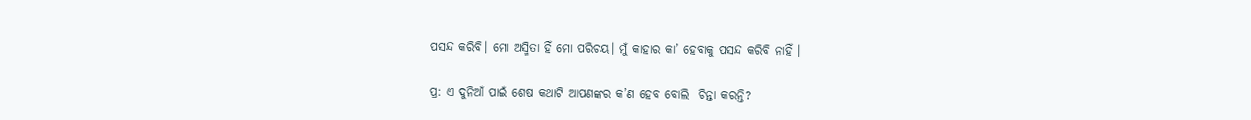ପସନ୍ଦ କରିବି। ମୋ ଅସ୍ମିତା ହିଁ ମୋ ପରିଚୟ। ମୁଁ କାହାର କା’ ହେବାକୁ ପସନ୍ଦ କରିବି ନାହିଁ ।

ପ୍ର: ଏ ଦୁନିଆଁ ପାଇଁ ଶେଷ କଥାଟି ଆପଣଙ୍କର କ’ଣ ହେବ ବୋଲି  ଚିନ୍ତା କରନ୍ତି?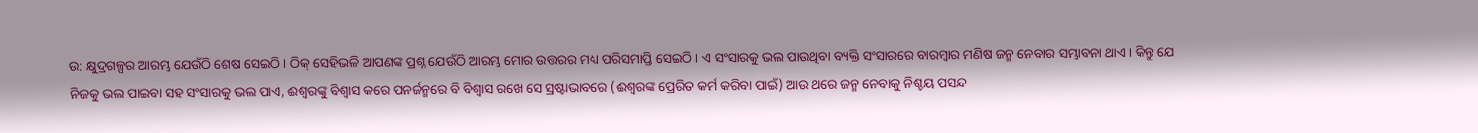ଉ: କ୍ଷୁଦ୍ରଗଳ୍ପର ଆରମ୍ଭ ଯେଉଁଠି ଶେଷ ସେଇଠି। ଠିକ୍ ସେହିଭଳି ଆପଣଙ୍କ ପ୍ରଶ୍ନ ଯେଉଁଠି ଆରମ୍ଭ ମୋର ଉତ୍ତରର ମଧ୍ୟ ପରିସମାପ୍ତି ସେଇଠି। ଏ ସଂସାରକୁ ଭଲ ପାଉଥିବା ବ୍ୟକ୍ତି ସଂସାରରେ ବାରମ୍ବାର ମଣିଷ ଜନ୍ମ ନେବାର ସମ୍ଭାବନା ଥାଏ। କିନ୍ତୁ ଯେ ନିଜକୁ ଭଲ ପାଇବା ସହ ସଂସାରକୁ ଭଲ ପାଏ, ଈଶ୍ୱରଙ୍କୁ ବିଶ୍ୱାସ କରେ ପନର୍ଜନ୍ମରେ ବି ବିଶ୍ୱାସ ରଖେ ସେ ସ୍ରଷ୍ଟାଭାବରେ (ଈଶ୍ୱରଙ୍କ ପ୍ରେରିତ କର୍ମ କରିବା ପାଇଁ) ଆଉ ଥରେ ଜନ୍ମ ନେବାକୁ ନିଶ୍ଚୟ ପସନ୍ଦ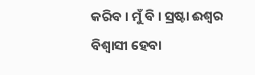କରିବ। ମୁଁ ବି। ସ୍ରଷ୍ଟା ଈଶ୍ୱର ବିଶ୍ୱାସୀ ହେବା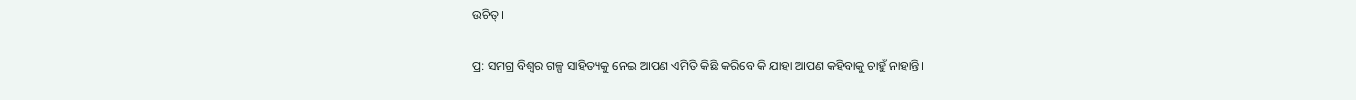ଉଚିତ୍।

ପ୍ର: ସମଗ୍ର ବିଶ୍ବର ଗଳ୍ପ ସାହିତ୍ୟକୁ ନେଇ ଆପଣ ଏମିତି କିଛି କରିବେ କି ଯାହା ଆପଣ କହିବାକୁ ଚାହୁଁ ନାହାନ୍ତି।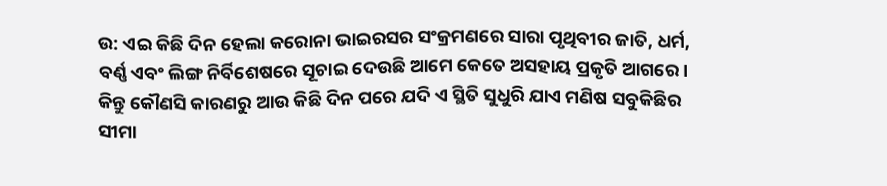ଉ: ଏଇ କିଛି ଦିନ ହେଲା କରୋନା ଭାଇରସର ସଂକ୍ରମଣରେ ସାରା ପୃଥିବୀର ଜାତି, ଧର୍ମ, ବର୍ଣ୍ଣ ଏବଂ ଲିଙ୍ଗ ନିର୍ବିଶେଷରେ ସୂଚାଇ ଦେଉଛି ଆମେ କେତେ ଅସହାୟ ପ୍ରକୃତି ଆଗରେ। କିନ୍ତୁ କୌଣସି କାରଣରୁ ଆଉ କିଛି ଦିନ ପରେ ଯଦି ଏ ସ୍ଥିତି ସୁଧୁରି ଯାଏ ମଣିଷ ସବୁକିଛିର ସୀମା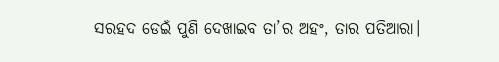ସରହଦ ଡେଇଁ ପୁଣି ଦେଖାଇବ ତା’ର ଅହଂ, ତାର ପତିଆରା।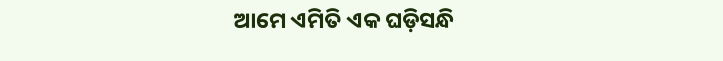ଆମେ ଏମିତି ଏକ ଘଡ଼ିସନ୍ଧି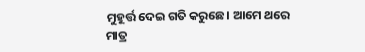ମୁହୂର୍ତ୍ତ ଦେଇ ଗତି କରୁଛେ। ଆମେ ଥରେ ମାତ୍ର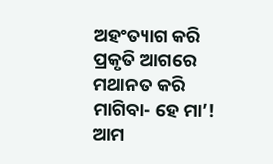ଅହଂତ୍ୟାଗ କରି ପ୍ରକୃତି ଆଗରେ ମଥାନତ କରି ମାଗିବା- ହେ ମା’! ଆମ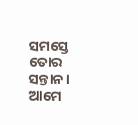ସମସ୍ତେ ତୋର ସନ୍ତାନ। ଆମେ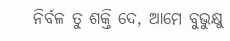ନିର୍ବଳ ତୁ ଶକ୍ତି ଦେ, ଆମେ ବୁଭୁକ୍ଷୁ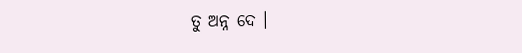ତୁ ଅନ୍ନ ଦେ ।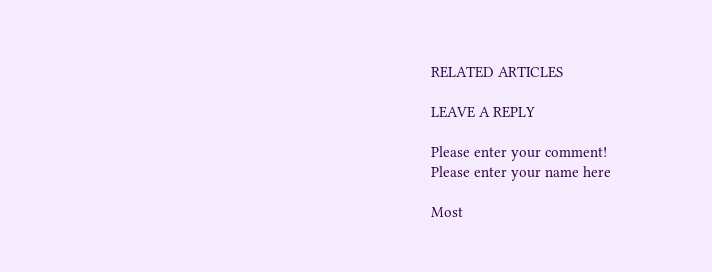RELATED ARTICLES

LEAVE A REPLY

Please enter your comment!
Please enter your name here

Most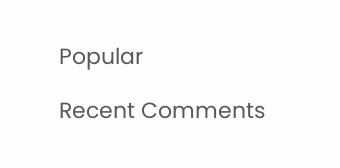Popular

Recent Comments